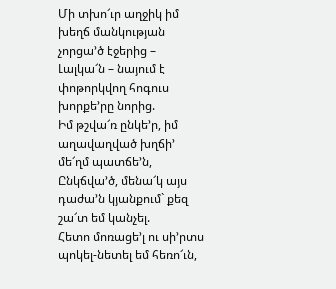Մի տխո՜ւր աղջիկ իմ խեղճ մանկության չորցա’ծ էջերից –
Լալկա՜ն – նայում է փոթորկվող հոգուս խորքե’րը նորից.
Իմ թշվա՜ռ ընկե’ր, իմ աղավաղված խղճի’ մե՜ղմ պատճե’ն,
Ընկճվա’ծ, մենա՜կ այս դաժա’ն կյանքում` քեզ շա՜տ եմ կանչել.
Հետո մոռացե’լ ու սի’րտս պոկել-նետել եմ հեռո՜ւն,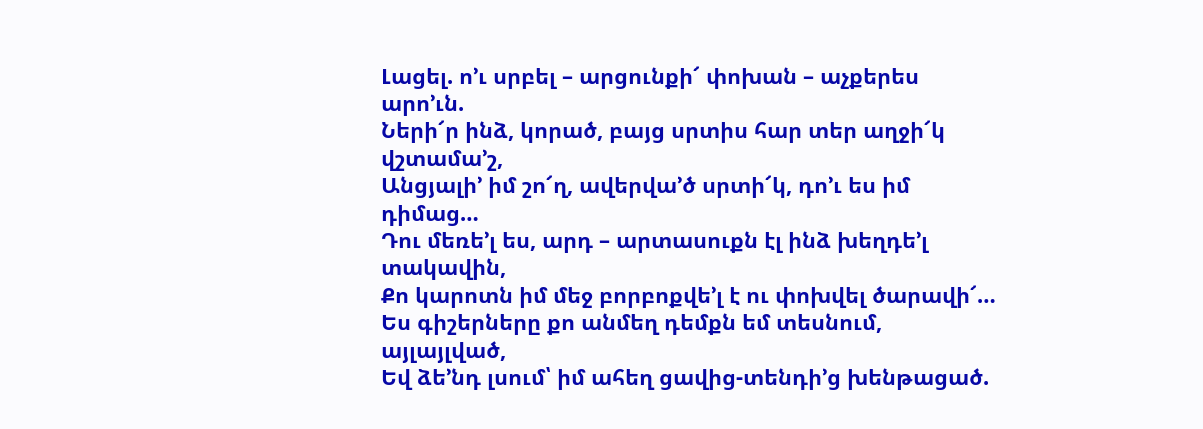Լացել. ո’ւ սրբել – արցունքի՜ փոխան – աչքերես արո’ւն.
Ների՜ր ինձ, կորած, բայց սրտիս հար տեր աղջի՜կ վշտամա’շ,
Անցյալի’ իմ շո՜ղ, ավերվա’ծ սրտի՜կ, դո’ւ ես իմ դիմաց…
Դու մեռե’լ ես, արդ – արտասուքն էլ ինձ խեղդե’լ տակավին,
Քո կարոտն իմ մեջ բորբոքվե’լ է ու փոխվել ծարավի՜…
Ես գիշերները քո անմեղ դեմքն եմ տեսնում, այլայլված,
Եվ ձե’նդ լսում՝ իմ ահեղ ցավից-տենդի’ց խենթացած.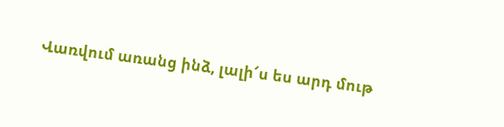Վառվում առանց ինձ, լալի՜ս ես արդ մութ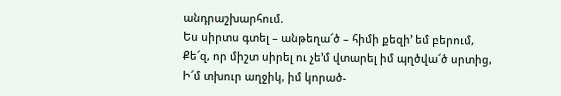անդրաշխարհում.
Ես սիրտս գտել – անթեղա՜ծ – հիմի քեզի’ եմ բերում,
Քե՜զ, որ միշտ սիրել ու չե’մ վտարել իմ պղծվա՜ծ սրտից,
Ի՜մ տխուր աղջիկ, իմ կորած-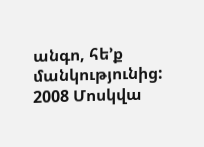անգո, հե’ք մանկությունից:
2008 Մոսկվա